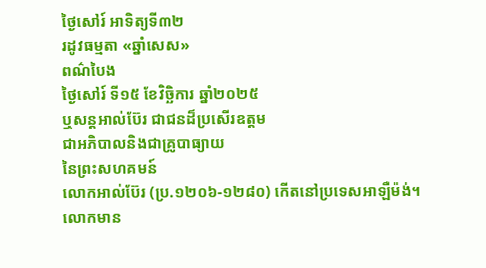ថ្ងៃសៅរ៍ អាទិត្យទី៣២
រដូវធម្មតា «ឆ្នាំសេស»
ពណ៌បៃង
ថ្ងៃសៅរ៍ ទី១៥ ខែវិច្ឆិការ ឆ្នាំ២០២៥
ឬសន្តអាល់ប៊ែរ ជាជនដ៏ប្រសើរឧត្តម
ជាអភិបាលនិងជាគ្រូបាធ្យាយ
នៃព្រះសហគមន៍
លោកអាល់ប៊ែរ (ប្រ.១២០៦-១២៨០) កើតនៅប្រទេសអាឡឺម៉ង់។ លោកមាន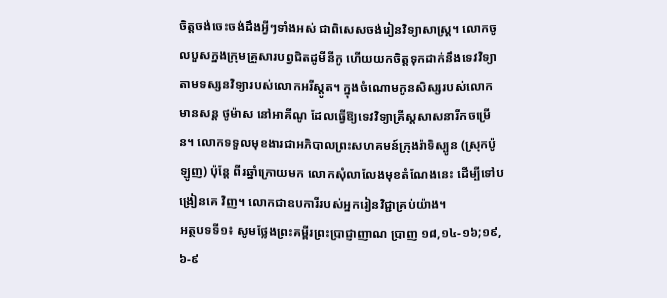ចិត្តចង់ចេះចង់ដឹងអ្វីៗទាំងអស់ ជាពិសេសចង់រៀនវិទ្យាសាស្រ្ត។ លោកចូលបួសក្នងក្រុមគ្រួសារបព្វជិតដូមីនីកូ ហើយយកចិត្តទុកដាក់នឹងទេវវិទ្យាតាមទស្សនវិទ្យារបស់លោកអរីស្តូត។ ក្នុងចំណោមកូនសិស្សរបស់លោកមានសន្ត ថូម៉ាស នៅអាគីណូ ដែលធ្វើឱ្យទេវវិទ្យាគ្រីស្តសាសនារីកចម្រើន។ លោកទទួលមុខងារជាអភិបាលព្រះសហគមន៍ក្រុងរ៉ាទិស្បូន (ស្រុកប៉ូឡូញ) ប៉ុន្តែ ពីរឆ្នាំក្រោយមក លោកសុំលាលែងមុខតំណែងនេះ ដើម្បីទៅបង្រៀនគេ វិញ។ លោកជាឧបការីរបស់អ្នករៀនវិជ្ជាគ្រប់យ៉ាង។
អត្ថបទទី១៖ សូមថ្លែងព្រះគម្ពីរព្រះប្រាជ្ញាញាណ ប្រាញ ១៨,១៤-១៦;១៩,៦-៩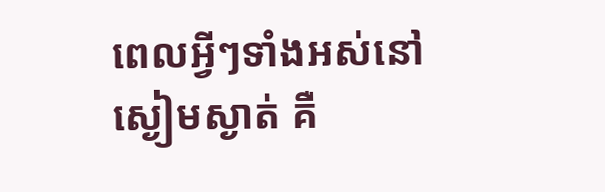ពេលអ្វីៗទាំងអស់នៅស្ងៀមស្ងាត់ គឺ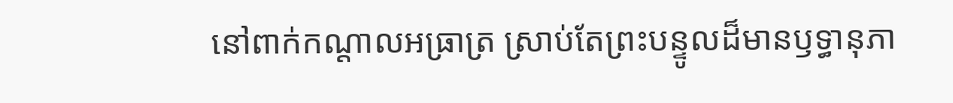នៅពាក់កណ្តាលអធ្រាត្រ ស្រាប់តែព្រះបន្ទូលដ៏មានឫទ្ធានុភា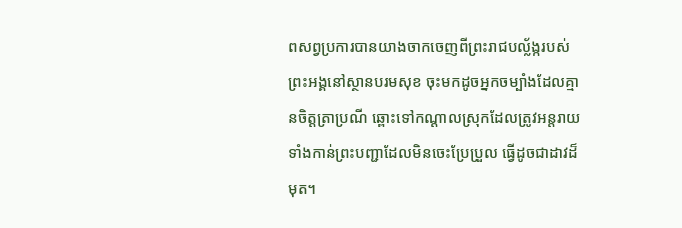ពសព្វប្រការបានយាងចាកចេញពីព្រះរាជបល្ល័ង្ករបស់ព្រះអង្គនៅស្ថានបរមសុខ ចុះមកដូចអ្នកចម្បាំងដែលគ្មានចិត្តត្រាប្រណី ឆ្ពោះទៅកណ្តាលស្រុកដែលត្រូវអន្តរាយ ទាំងកាន់ព្រះបញ្ជាដែលមិនចេះប្រែប្រួល ធ្វើដូចជាដាវដ៏មុត។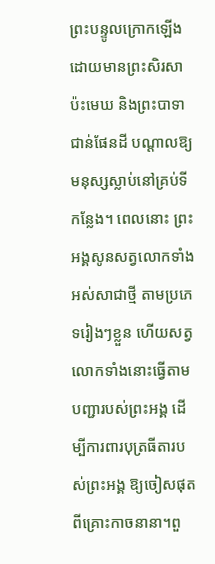ព្រះបន្ទូលក្រោកឡើង ដោយមានព្រះសិរសាប៉ះមេឃ និងព្រះបាទាជាន់ផែនដី បណ្តាលឱ្យមនុស្សស្លាប់នៅគ្រប់ទីកន្លែង។ ពេលនោះ ព្រះអង្គសូនសត្វលោកទាំងអស់សាជាថ្មី តាមប្រភេទរៀងៗខ្លួន ហើយសត្វលោកទាំងនោះធ្វើតាមបញ្ជារបស់ព្រះអង្គ ដើម្បីការពារបុត្រធីតារបស់ព្រះអង្គ ឱ្យចៀសផុតពីគ្រោះកាចនានា។ពួ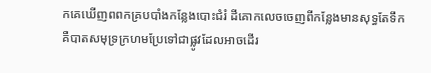កគេឃើញពពកគ្របបាំងកន្លែងបោះជំរំ ដីគោកលេចចេញពីកន្លែងមានសុទ្ធតែទឹក គឺបាតសមុទ្រក្រហមប្រែទៅជាផ្លូវដែលអាចដើរ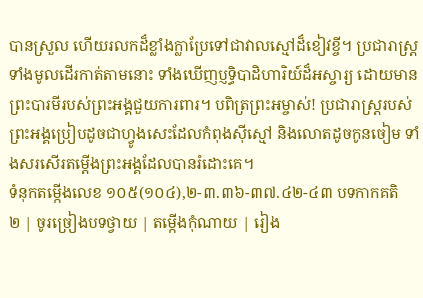បានស្រួល ហើយរលកដ៏ខ្លាំងក្លាប្រែទៅជាវាលស្មៅដ៏ខៀវខ្ចី។ ប្រជារាស្រ្តទាំងមូលដើរកាត់តាមនោះ ទាំងឃើញប្ញទ្ធិបាដិហារិយ៍ដ៏អស្ចារ្យ ដោយមានព្រះបារមីរបស់ព្រះអង្គជួយការពារ។ បពិត្រព្រះអម្ចាស់! ប្រជារាស្ត្ររបស់ព្រះអង្គប្រៀបដូចជាហ្វូងសេះដែលកំពុងស៊ីស្មៅ និងលោតដូចកូនចៀម ទាំងសរសើរតម្តើងព្រះអង្គដែលបានរំដោះគេ។
ទំនុកតម្កើងលេខ ១០៥(១០៤),២-៣.៣៦-៣៧.៤២-៤៣ បទកាកគតិ
២ | ចូរច្រៀងបទថ្វាយ | តម្កើងកុំណាយ | រៀង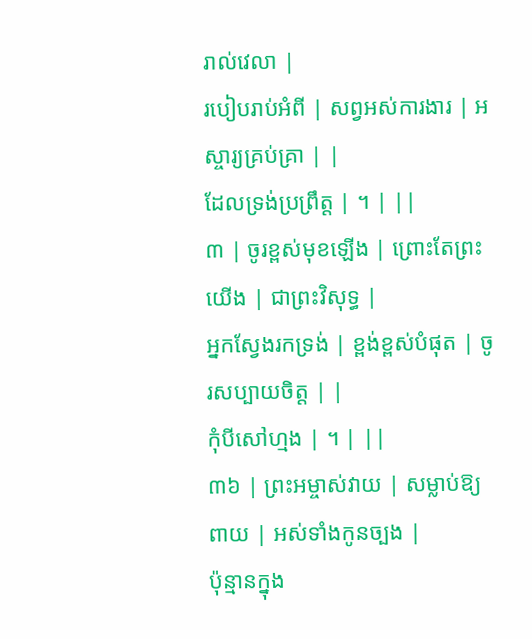រាល់វេលា |
របៀបរាប់អំពី | សព្វអស់ការងារ | អស្ចារ្យគ្រប់គ្រា | |
ដែលទ្រង់ប្រព្រឹត្ត | ។ | ||
៣ | ចូរខ្ពស់មុខឡើង | ព្រោះតែព្រះយើង | ជាព្រះវិសុទ្ធ |
អ្នកស្វែងរកទ្រង់ | ខ្ពង់ខ្ពស់បំផុត | ចូរសប្បាយចិត្ត | |
កុំបីសៅហ្មង | ។ | ||
៣៦ | ព្រះអម្ចាស់វាយ | សម្លាប់ឱ្យពាយ | អស់ទាំងកូនច្បង |
ប៉ុន្មានក្នុង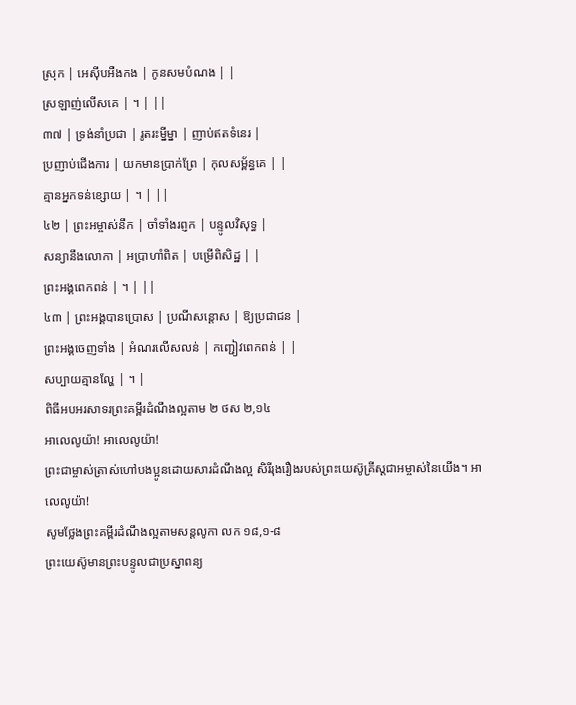ស្រុក | អេស៊ីបអឺងកង | កូនសមបំណង | |
ស្រឡាញ់លើសគេ | ។ | ||
៣៧ | ទ្រង់នាំប្រជា | រូតរះម្នីម្នា | ញាប់ឥតទំនេរ |
ប្រញាប់ជើងការ | យកមានប្រាក់ព្រែ | កុលសម្ព័ន្ធគេ | |
គ្មានអ្នកទន់ខ្សោយ | ។ | ||
៤២ | ព្រះអម្ចាស់នឹក | ចាំទាំងរព្ញក | បន្ទូលវិសុទ្ធ |
សន្យានឹងលោកា | អប្រាហាំពិត | បម្រើពិសិដ្ឋ | |
ព្រះអង្គពេកពន់ | ។ | ||
៤៣ | ព្រះអង្គបានប្រោស | ប្រណីសន្ដោស | ឱ្យប្រជាជន |
ព្រះអង្គចេញទាំង | អំណរលើសលន់ | កញ្ជៀវពេកពន់ | |
សប្បាយគ្មានល្ហែ | ។ |
ពិធីអបអរសាទរព្រះគម្ពីរដំណឹងល្អតាម ២ ថស ២,១៤
អាលេលូយ៉ា! អាលេលូយ៉ា!
ព្រះជាម្ចាស់ត្រាស់ហៅបងប្អូនដោយសារដំណឹងល្អ សិរីរុងរឿងរបស់ព្រះយេស៊ូគ្រីស្ដជាអម្ចាស់នៃយើង។ អាលេលូយ៉ា!
សូមថ្លែងព្រះគម្ពីរដំណឹងល្អតាមសន្តលូកា លក ១៨,១-៨
ព្រះយេស៊ូមានព្រះបន្ទូលជាប្រស្នាពន្យ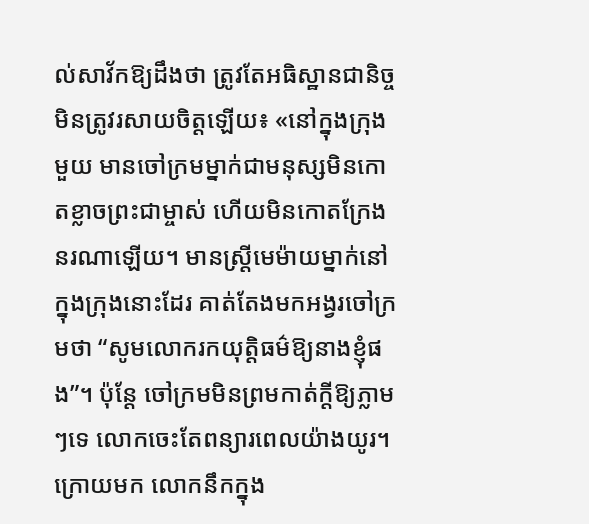ល់សាវ័កឱ្យដឹងថា ត្រូវតែអធិស្ឋានជានិច្ច មិនត្រូវរសាយចិត្តឡើយ៖ «នៅក្នុងក្រុងមួយ មានចៅក្រមម្នាក់ជាមនុស្សមិនកោតខ្លាចព្រះជាម្ចាស់ ហើយមិនកោតក្រែងនរណាឡើយ។ មានស្ត្រីមេម៉ាយម្នាក់នៅក្នុងក្រុងនោះដែរ គាត់តែងមកអង្វរចៅក្រមថា “សូមលោករកយុត្តិធម៌ឱ្យនាងខ្ញុំផង”។ ប៉ុន្តែ ចៅក្រមមិនព្រមកាត់ក្តីឱ្យភ្លាមៗទេ លោកចេះតែពន្យារពេលយ៉ាងយូរ។ ក្រោយមក លោកនឹកក្នុង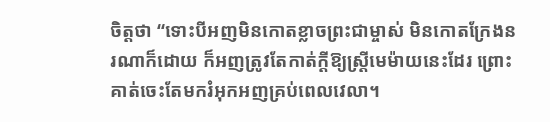ចិត្តថា “ទោះបីអញមិនកោតខ្លាចព្រះជាម្ចាស់ មិនកោតក្រែងនរណាក៏ដោយ ក៏អញត្រូវតែកាត់ក្តីឱ្យស្ត្រីមេម៉ាយនេះដែរ ព្រោះគាត់ចេះតែមករំអុកអញគ្រប់ពេលវេលា។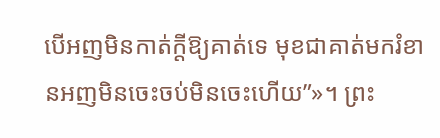បើអញមិនកាត់ក្តីឱ្យគាត់ទេ មុខជាគាត់មករំខានអញមិនចេះចប់មិនចេះហើយ”»។ ព្រះ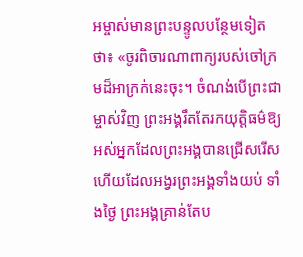អម្ចាស់មានព្រះបន្ទូលបន្ថែមទៀតថា៖ «ចូរពិចារណាពាក្យរបស់ចៅក្រមដ៏អាក្រក់នេះចុះ។ ចំណង់បើព្រះជាម្ចាស់វិញ ព្រះអង្គរឹតតែរកយុត្តិធម៌ឱ្យអស់អ្នកដែលព្រះអង្គបានជ្រើសរើស ហើយដែលអង្វរព្រះអង្គទាំងយប់ ទាំងថ្ងៃ ព្រះអង្គគ្រាន់តែប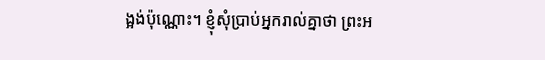ង្អង់ប៉ុណ្ណោះ។ ខ្ញុំសុំប្រាប់អ្នករាល់គ្នាថា ព្រះអ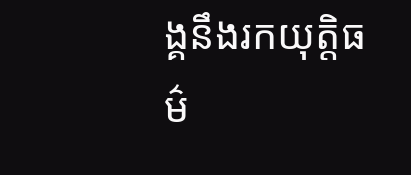ង្គនឹងរកយុត្តិធម៌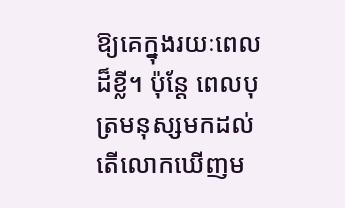ឱ្យគេក្នុងរយៈពេលដ៏ខ្លី។ ប៉ុន្តែ ពេលបុត្រមនុស្សមកដល់ តើលោកឃើញម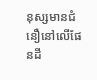នុស្សមានជំនឿនៅលើផែនដី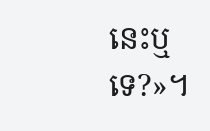នេះឬទេ?»។